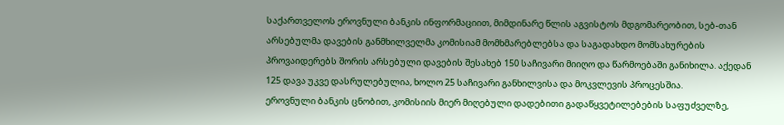საქართველოს ეროვნული ბანკის ინფორმაციით, მიმდინარე წლის აგვისტოს მდგომარეობით, სებ-თან არსებულმა დავების განმხილველმა კომისიამ მომხმარებლებსა და საგადახდო მომსახურების პროვაიდერებს შორის არსებული დავების შესახებ 150 საჩივარი მიიღო და წარმოებაში განიხილა. აქედან 125 დავა უკვე დასრულებულია, ხოლო 25 საჩივარი განხილვისა და მოკვლევის პროცესშია.
ეროვნული ბანკის ცნობით, კომისიის მიერ მიღებული დადებითი გადაწყვეტილებების საფუძველზე,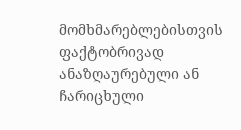მომხმარებლებისთვის ფაქტობრივად ანაზღაურებული ან ჩარიცხული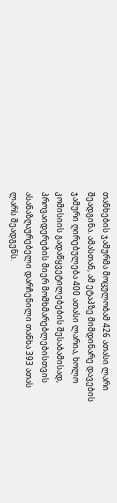თანხების ჯამურმა მოცულობამ 426 ათასი ლარი შეადგინა. ამასთან, ამ ეტაპზე მიმდინარე დავების ჯამური ღირებულება 400 ათასი ლარია, ხოლო კომისიის გადაწყვეტილებების შესაბამისად, პროვაიდერების მიერ მომხმარებლებისთვის ასანაზღაურებელი დარჩენილი თანხა 393 ათას ლარს შეადგენს.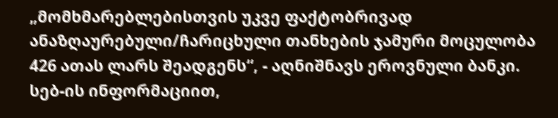„მომხმარებლებისთვის უკვე ფაქტობრივად ანაზღაურებული/ჩარიცხული თანხების ჯამური მოცულობა 426 ათას ლარს შეადგენს“, - აღნიშნავს ეროვნული ბანკი.
სებ-ის ინფორმაციით,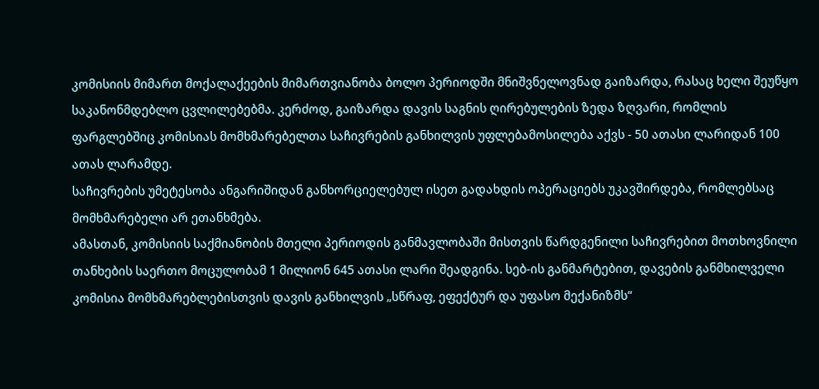კომისიის მიმართ მოქალაქეების მიმართვიანობა ბოლო პერიოდში მნიშვნელოვნად გაიზარდა, რასაც ხელი შეუწყო საკანონმდებლო ცვლილებებმა. კერძოდ, გაიზარდა დავის საგნის ღირებულების ზედა ზღვარი, რომლის ფარგლებშიც კომისიას მომხმარებელთა საჩივრების განხილვის უფლებამოსილება აქვს - 50 ათასი ლარიდან 100 ათას ლარამდე.
საჩივრების უმეტესობა ანგარიშიდან განხორციელებულ ისეთ გადახდის ოპერაციებს უკავშირდება, რომლებსაც მომხმარებელი არ ეთანხმება.
ამასთან, კომისიის საქმიანობის მთელი პერიოდის განმავლობაში მისთვის წარდგენილი საჩივრებით მოთხოვნილი თანხების საერთო მოცულობამ 1 მილიონ 645 ათასი ლარი შეადგინა. სებ-ის განმარტებით, დავების განმხილველი კომისია მომხმარებლებისთვის დავის განხილვის „სწრაფ, ეფექტურ და უფასო მექანიზმს“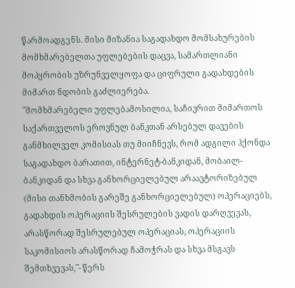წარმოადგენს. მისი მიზანია საგადახდო მომსახურების მომხმარებელთა უფლებების დაცვა, სამართლიანი მოპყრობის უზრუნველყოფა და ციფრული გადახდების მიმართ ნდობის გაძლიერება.
"მომხმარებელი უფლებამოსილია, საჩივრით მიმართოს საქართველოს ეროვნულ ბანკთან არსებულ დავების განმხილველ კომისიას თუ მიიჩნევს, რომ ადგილი ჰქონდა საგადახდო ბარათით, ინტერნეტ-ბანკიდან, მობაილ-ბანკიდან და სხვა განხორციელებულ არაავტორიზებულ (მისი თანხმობის გარეშე განხორციელებულ) ოპერაციებს, გადახდის ოპერაციის შესრულების ვადის დარღვევას, არასწორად შესრულებულ ოპერაციას, ოპერაციის საკომისიოს არასწორად ჩამოჭრას და სხვა მსგავს შემთხვევას,"- წერს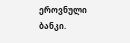ეროვნული ბანკი.